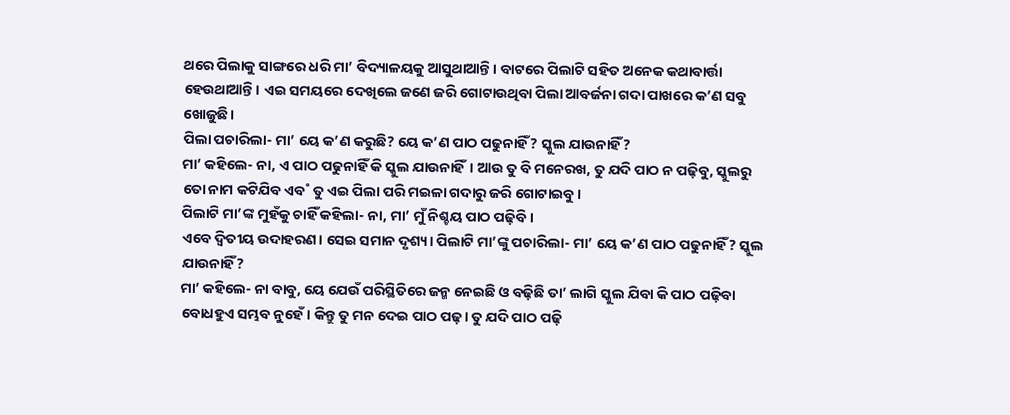ଥରେ ପିଲାକୁ ସାଙ୍ଗରେ ଧରି ମା’ ବିଦ୍ୟାଳୟକୁ ଆସୁଥାଆନ୍ତି। ବାଟରେ ପିଲାଟି ସହିତ ଅନେକ କଥାବାର୍ତ୍ତା ହେଉଥାଆନ୍ତି। ଏଇ ସମୟରେ ଦେଖିଲେ ଜଣେ ଜରି ଗୋଟାଉଥିବା ପିଲା ଆବର୍ଜନା ଗଦା ପାଖରେ କ’ଣ ସବୁ ଖୋଜୁଛି।
ପିଲା ପଚାରିଲା- ମା’ ୟେ କ’ଣ କରୁଛି? ୟେ କ’ଣ ପାଠ ପଢୁନାହିଁ? ସ୍କୁଲ ଯାଉନାହିଁ?
ମା’ କହିଲେ- ନା, ଏ ପାଠ ପଢୁନାହିଁ କି ସ୍କୁଲ ଯାଉନାହିଁ। ଆଉ ତୁ ବି ମନେରଖ, ତୁ ଯଦି ପାଠ ନ ପଢ଼ିବୁ, ସ୍କୁଲରୁ ତୋ ନାମ କଟିଯିବ ଏବ˚ ତୁ ଏଇ ପିଲା ପରି ମଇଳା ଗଦାରୁ ଜରି ଗୋଟାଇବୁ।
ପିଲାଟି ମା’ଙ୍କ ମୁହଁକୁ ଚାହିଁ କହିଲା- ନା, ମା’ ମୁଁ ନିଶ୍ଚୟ ପାଠ ପଢ଼ିବି।
ଏବେ ଦ୍ବିତୀୟ ଉଦାହରଣ। ସେଇ ସମାନ ଦୃଶ୍ୟ। ପିଲାଟି ମା’ଙ୍କୁ ପଚାରିଲା- ମା’ ୟେ କ’ଣ ପାଠ ପଢୁନାହିଁ? ସ୍କୁଲ ଯାଉନାହିଁ?
ମା’ କହିଲେ- ନା ବାବୁ, ୟେ ଯେଉଁ ପରିସ୍ଥିତିରେ ଜନ୍ମ ନେଇଛି ଓ ବଢ଼ିଛି ତା’ ଲାଗି ସ୍କୁଲ ଯିବା କି ପାଠ ପଢ଼ିବା ବୋଧହୁଏ ସମ୍ଭବ ନୁହେଁ। କିନ୍ତୁ ତୁ ମନ ଦେଇ ପାଠ ପଢ଼। ତୁ ଯଦି ପାଠ ପଢ଼ି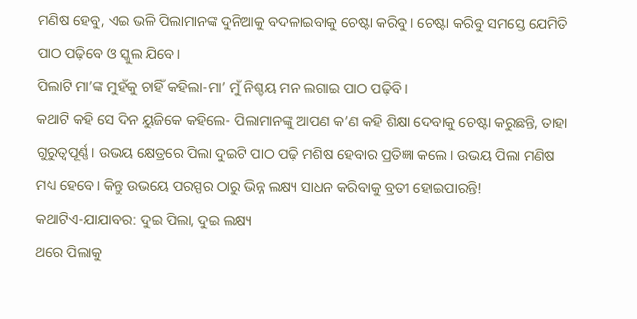ମଣିଷ ହେବୁ, ଏଇ ଭଳି ପିଲାମାନଙ୍କ ଦୁନିଆକୁ ବଦଳାଇବାକୁ ଚେଷ୍ଟା କରିବୁ। ଚେଷ୍ଟା କରିବୁ ସମସ୍ତେ ଯେମିତି ପାଠ ପଢ଼ିବେ ଓ ସ୍କୁଲ ଯିବେ।
ପିଲାଟି ମା’ଙ୍କ ମୁହଁକୁ ଚାହିଁ କହିଲା-ମା’ ମୁଁ ନିଶ୍ଚୟ ମନ ଲଗାଇ ପାଠ ପଢ଼ିବି।
କଥାଟି କହି ସେ ଦିନ ୟୁଜିକେ କହିଲେ- ପିଲାମାନଙ୍କୁ ଆପଣ କ’ଣ କହି ଶିକ୍ଷା ଦେବାକୁ ଚେଷ୍ଟା କରୁଛନ୍ତି, ତାହା ଗୁରୁତ୍ବପୂର୍ଣ୍ଣ। ଉଭୟ କ୍ଷେତ୍ରରେ ପିଲା ଦୁଇଟି ପାଠ ପଢ଼ି ମଶିଷ ହେବାର ପ୍ରତିଜ୍ଞା କଲେ। ଉଭୟ ପିଲା ମଣିଷ ମଧ୍ୟ ହେବେ। କିନ୍ତୁ ଉଭୟେ ପରସ୍ପର ଠାରୁ ଭିନ୍ନ ଲକ୍ଷ୍ୟ ସାଧନ କରିବାକୁ ବ୍ରତୀ ହୋଇପାରନ୍ତି!
କଥାଟିଏ-ଯାଯାବର: ଦୁଇ ପିଲା, ଦୁଇ ଲକ୍ଷ୍ୟ
ଥରେ ପିଲାକୁ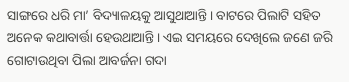ସାଙ୍ଗରେ ଧରି ମା’ ବିଦ୍ୟାଳୟକୁ ଆସୁଥାଆନ୍ତି। ବାଟରେ ପିଲାଟି ସହିତ ଅନେକ କଥାବାର୍ତ୍ତା ହେଉଥାଆନ୍ତି। ଏଇ ସମୟରେ ଦେଖିଲେ ଜଣେ ଜରି ଗୋଟାଉଥିବା ପିଲା ଆବର୍ଜନା ଗଦା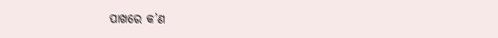ପାଖରେ କ’ଣ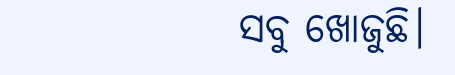ସବୁ ଖୋଜୁଛି।